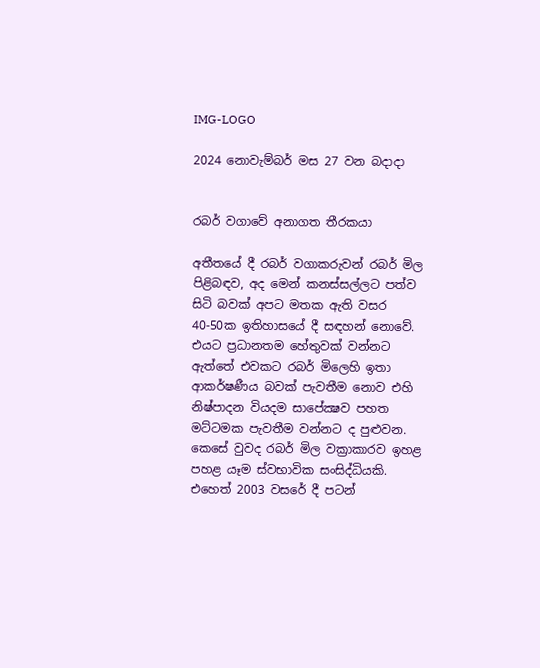IMG-LOGO

2024 නොවැම්බර් මස 27 වන බදාදා


රබර් වගාවේ අනාගත තීරකයා

අතීතයේ දී රබර් වගාකරුවන් රබර් මිල පිළිබඳව, අද මෙන් කනස්සල්ලට පත්ව සිටි බවක් අපට මතක ඇති වසර 40-50ක ඉතිහාසයේ දී සඳහන් නොවේ. එයට ප්‍රධානතම හේතුවක් වන්නට ඇත්තේ එවකට රබර් මිලෙහි ඉතා ආකර්ෂණීය බවක් පැවතීම නොව එහි නිෂ්පාදන වියදම සාපේක්‍ෂව පහත මට්ටමක පැවතීම වන්නට ද පුළුවන. කෙසේ වුවද රබර් මිල වක්‍රාකාරව ඉහළ පහළ යෑම ස්වභාවික සංසිද්ධියකි. එහෙත් 2003 වසරේ දී පටන්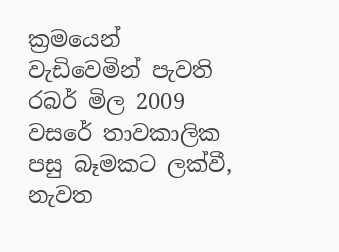ක්‍රමයෙන් වැඩිවෙමින් පැවති රබර් මිල 2009 වසරේ තාවකාලික පසු බෑමකට ලක්වී, නැවත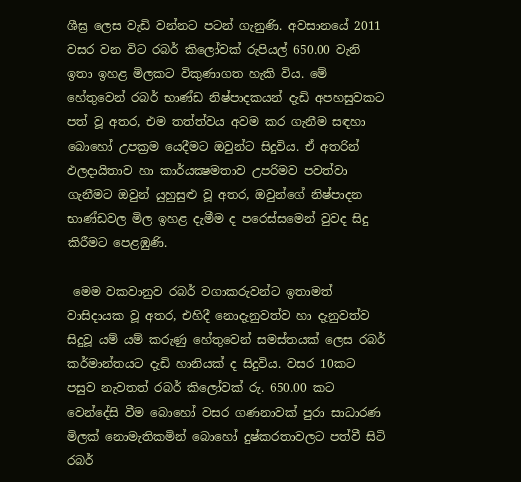ශීඝ්‍ර ලෙස වැඩි වන්නට පටන් ගැනුණි. අවසානයේ 2011 වසර වන විට රබර් කිලෝවක් රුපියල් 650.00 වැනි ඉතා ඉහළ මිලකට විකුණාගත හැකි විය. මේ හේතුවෙන් රබර් භාණ්ඩ නිෂ්පාදකයන් දැඩි අපහසුවකට පත් වූ අතර, එම තත්‍ත්වය අවම කර ගැනීම සඳහා බොහෝ උපක්‍රම යෙදීමට ඔවුන්ට සිදුවිය. ඒ අතරින් ඵලදායිතාව හා කාර්යක්‍ෂමතාව උපරිමව පවත්වා ගැනීමට ඔවුන් යුහුසුළු වූ අතර, ඔවුන්ගේ නිෂ්පාදන භාණ්ඩවල මිල ඉහළ දැමීම ද පරෙස්සමෙන් වුවද සිදු කිරීමට පෙළඹුණි.

 මෙම වකවානුව රබර් වගාකරුවන්ට ඉතාමත් වාසිදායක වූ අතර, එහිදී නොදැනුවත්ව හා දැනුවත්ව සිදුවූ යම් යම් කරුණු හේතුවෙන් සමස්තයක් ලෙස රබර් කර්මාන්තයට දැඩි හානියක් ද සිදුවිය. වසර 10කට පසුව නැවතත් රබර් කිලෝවක් රු. 650.00 කට වෙන්දේසි වීම බොහෝ වසර ගණනාවක් පුරා සාධාරණ මිලක් නොමැතිකමින් බොහෝ දුෂ්කරතාවලට පත්වී සිටි රබර්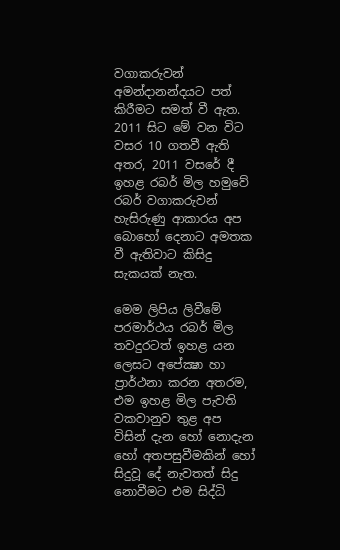වගාකරුවන් අමන්දානන්දයට පත් කිරීමට සමත් වී ඇත. 2011 සිට මේ වන විට වසර 10 ගතවී ඇති අතර, 2011 වසරේ දී ඉහළ රබර් මිල හමුවේ රබර් වගාකරුවන් හැසිරුණු ආකාරය අප බොහෝ දෙනාට අමතක වී ඇතිවාට කිසිදු සැකයක් නැත.

මෙම ලිපිය ලිවීමේ පරමාර්ථය රබර් මිල තවදුරටත් ඉහළ යන ලෙසට අපේක්‍ෂා හා ප්‍රාර්ථනා කරන අතරම, එම ඉහළ මිල පැවති වකවානුව තුළ අප විසින් දැන හෝ නොදැන හෝ අතපසුවීමකින් හෝ සිදුවූ දේ නැවතත් සිදු නොවීමට එම සිද්ධි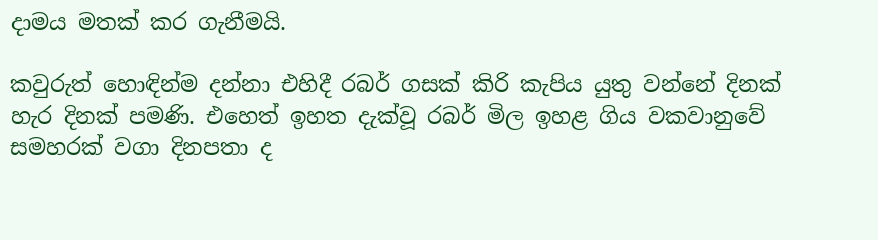දාමය මතක් කර ගැනීමයි.

කවුරුත් හොඳින්ම දන්නා එහිදී රබර් ගසක් කිරි කැපිය යුතු වන්නේ දිනක් හැර දිනක් පමණි. එහෙත් ඉහත දැක්වූ රබර් මිල ඉහළ ගිය වකවානුවේ සමහරක් වගා දිනපතා ද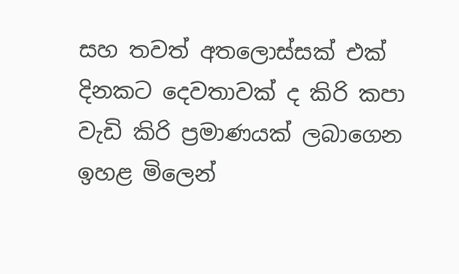සහ තවත් අතලොස්සක් එක් දිනකට දෙවතාවක් ද කිරි කපා වැඩි කිරි ප්‍රමාණයක් ලබාගෙන ඉහළ මිලෙන්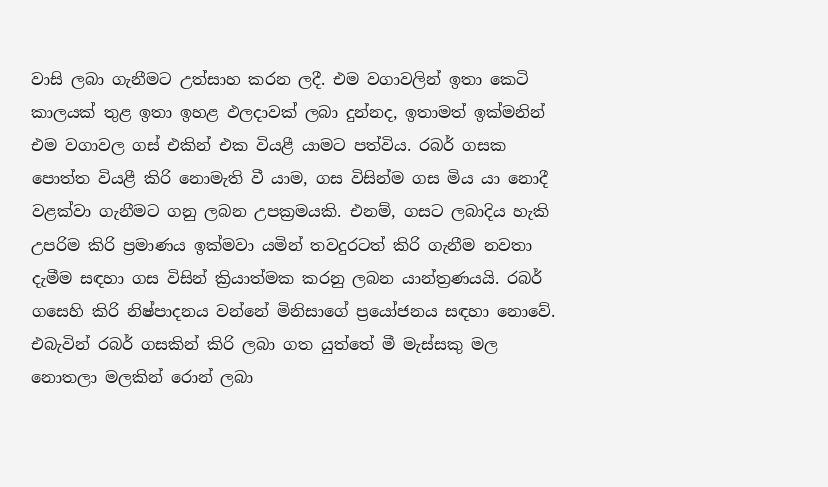වාසි ලබා ගැනීමට උත්සාහ කරන ලදී. එම වගාවලින් ඉතා කෙටි කාලයක් තුළ ඉතා ඉහළ ඵලදාවක් ලබා දුන්නද, ඉතාමත් ඉක්මනින් එම වගාවල ගස් එකින් එක වියළී යාමට පත්විය. රබර් ගසක පොත්ත වියළී කිරි නොමැති වී යාම, ගස විසින්ම ගස මිය යා නොදී වළක්වා ගැනීමට ගනු ලබන උපක්‍රමයකි. එනම්, ගසට ලබාදිය හැකි උපරිම කිරි ප්‍රමාණය ඉක්මවා යමින් තවදුරටත් කිරි ගැනීම නවතා දැමීම සඳහා ගස විසින් ක්‍රියාත්මක කරනු ලබන යාන්ත්‍රණයයි. රබර් ගසෙහි කිරි නිෂ්පාදනය වන්නේ මිනිසාගේ ප්‍රයෝජනය සඳහා නොවේ. එබැවින් රබර් ගසකින් කිරි ලබා ගත යුත්තේ මී මැස්සකු මල නොතලා මලකින් රොන් ලබා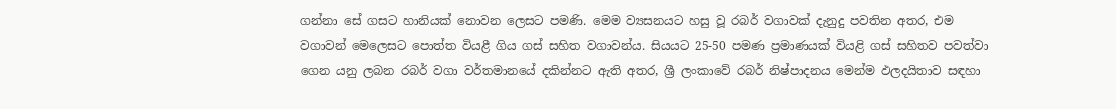ගන්නා සේ ගසට හානියක් නොවන ලෙසට පමණි. මෙම ව්‍යසනයට හසු වූ රබර් වගාවක් දැනුදු පවතින අතර, එම වගාවන් මෙලෙසට පොත්ත වියළී ගිය ගස් සහිත වගාවන්ය. සියයට 25-50 පමණ ප්‍රමාණයක් වියළි ගස් සහිතව පවත්වා ගෙන යනු ලබන රබර් වගා වර්තමානයේ දකින්නට ඇති අතර, ශ්‍රී ලංකාවේ රබර් නිෂ්පාදනය මෙන්ම ඵලදයිතාව සඳහා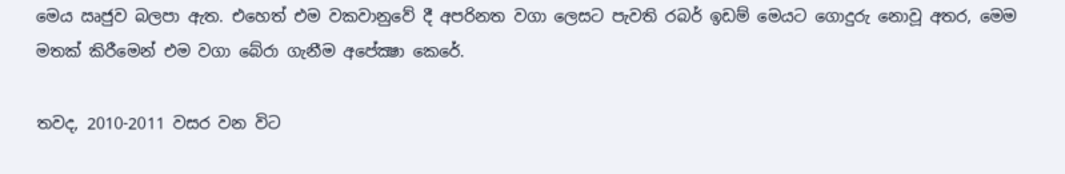මෙය ඍජුව බලපා ඇත. එහෙත් එම වකවානුවේ දී අපරිනත වගා ලෙසට පැවති රබර් ඉඩම් මෙයට ගොදුරු නොවූ අතර, මෙම මතක් කිරීමෙන් එම වගා බේරා ගැනීම අපේක්‍ෂා කෙරේ.

තවද, 2010-2011 වසර වන විට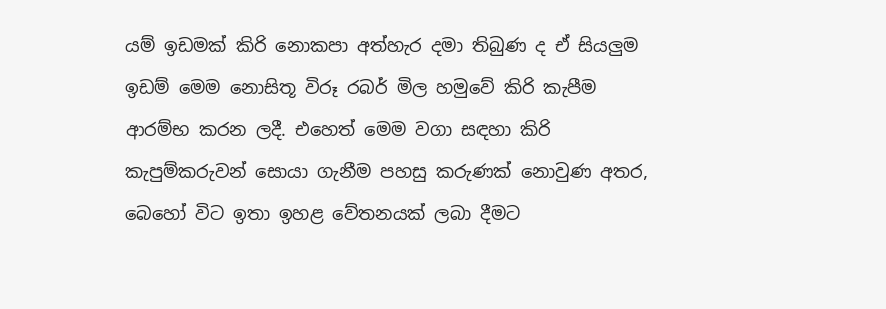යම් ඉඩමක් කිරි නොකපා අත්හැර දමා තිබුණ ද ඒ සියලුම ඉඩම් මෙම නොසිතූ විරූ රබර් මිල හමුවේ කිරි කැපීම ආරම්භ කරන ලදී. එහෙත් මෙම වගා සඳහා කිරි කැපුම්කරුවන් සොයා ගැනීම පහසු කරුණක් නොවුණ අතර, බෙහෝ විට ඉතා ඉහළ වේතනයක් ලබා දීමට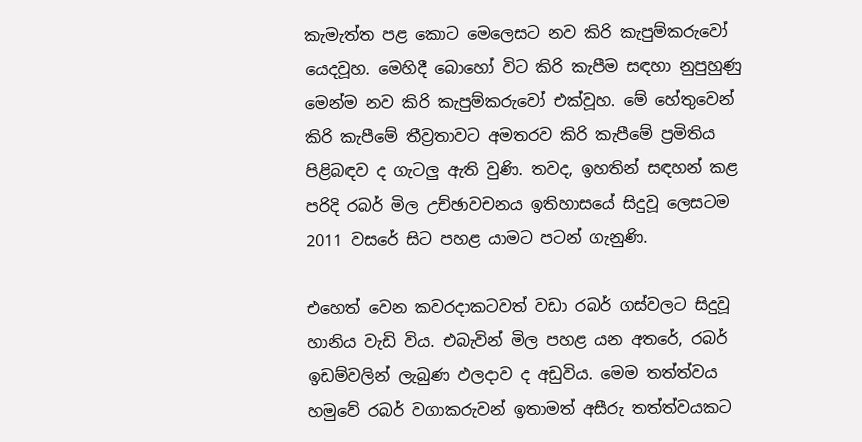කැමැත්ත පළ කොට මෙලෙසට නව කිරි කැපුම්කරුවෝ යෙදවූහ. මෙහිදී බොහෝ විට කිරි කැපීම සඳහා නුපුහුණු මෙන්ම නව කිරි කැපුම්කරුවෝ එක්වූහ. මේ හේතුවෙන් කිරි කැපීමේ තීව්‍රතාවට අමතරව කිරි කැපීමේ ප්‍රමිතිය පිළිබඳව ද ගැටලු ඇති වුණි. තවද, ඉහතින් සඳහන් කළ පරිදි රබර් මිල උච්ඡාවචනය ඉතිහාසයේ සිදුවූ ලෙසටම 2011 වසරේ සිට පහළ යාමට පටන් ගැනුණි.

එහෙත් වෙන කවරදාකටවත් වඩා රබර් ගස්වලට සිදුවූ හානිය වැඩි විය. එබැවින් මිල පහළ යන අතරේ, රබර් ඉඩම්වලින් ලැබුණ ඵලදාව ද අඩුවිය. මෙම තත්ත්වය හමුවේ රබර් වගාකරුවන් ඉතාමත් අසීරු තත්ත්වයකට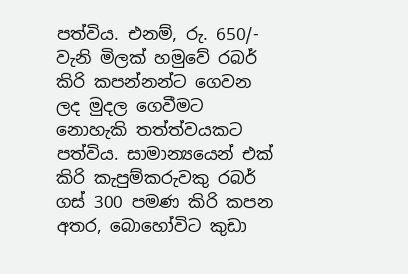පත්විය. එනම්, රු. 650/- වැනි මිලක් හමුවේ රබර් කිරි කපන්නන්ට ගෙවන ලද මුදල ගෙවීමට නොහැකි තත්ත්වයකට පත්විය. සාමාන්‍යයෙන් එක් කිරි කැපුම්කරුවකු රබර් ගස් 300 පමණ කිරි කපන අතර, බොහෝවිට කුඩා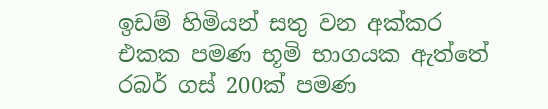ඉඩම් හිමියන් සතු වන අක්කර එකක පමණ භූමි භාගයක ඇත්තේ රබර් ගස් 200ක් පමණ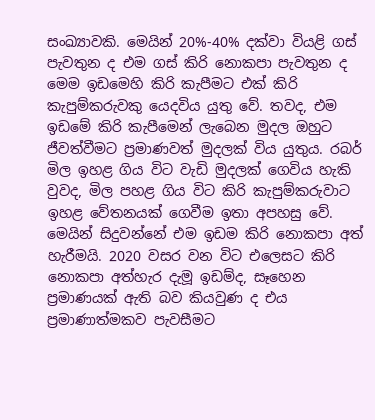සංඛ්‍යාවකි. මෙයින් 20%-40% දක්වා වියළි ගස් පැවතුන ද එම ගස් කිරි නොකපා පැවතුන ද මෙම ඉඩමෙහි කිරි කැපීමට එක් කිරි කැපුම්කරුවකු යෙදවිය යුතු වේ. තවද, එම ඉඩමේ කිරි කැපීමෙන් ලැබෙන මුදල ඔහුට ජීවත්වීමට ප්‍රමාණවත් මුදලක් විය යුතුය. රබර් මිල ඉහළ ගිය විට වැඩි මුදලක් ගෙවිය හැකි වුවද, මිල පහළ ගිය විට කිරි කැපුම්කරුවාට ඉහළ වේතනයක් ගෙවීම ඉතා අපහසු වේ. මෙයින් සිදුවන්නේ එම ඉඩම කිරි නොකපා අත් හැරීමයි. 2020 වසර වන විට එලෙසට කිරි නොකපා අත්හැර දැමූ ඉඩම්ද, සෑහෙන ප්‍රමාණයක් ඇති බව කියවුණ ද එය ප්‍රමාණාත්මකව පැවසීමට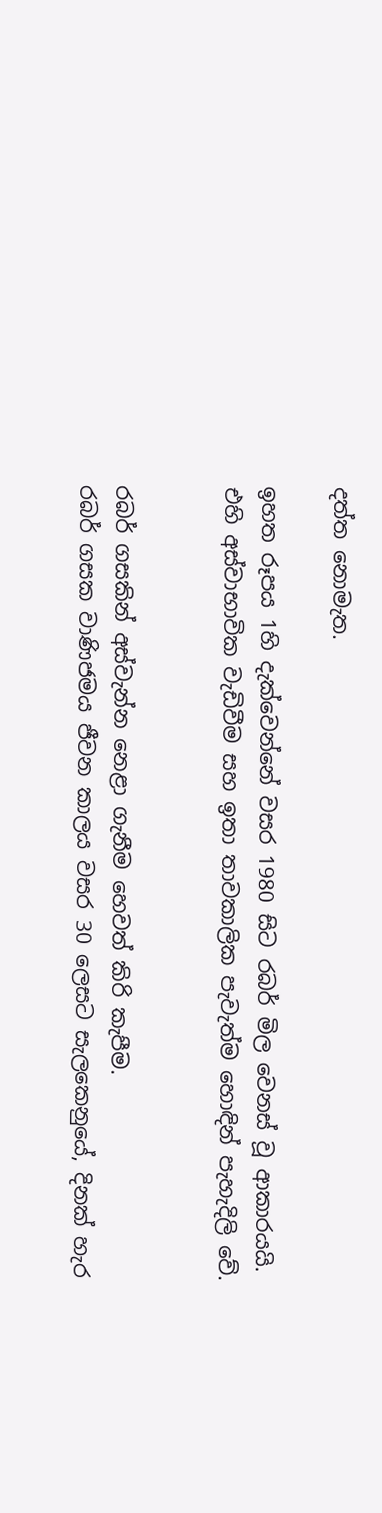දත්ත නොමැත.

ඉහත රූපය 1හි දැක්වෙන්නේ වසර 1980 සිට රබර් මිල වෙනස් වූ ආකාරයයි. එහි අස්වාභාවික වැඩිවීම සහ ඉතා තාවකාලික පැවැත්ම හොඳින් පැහැදිලි වේ.


රබර් ගසකින් අස්වැන්න නෙළා ගැනීම හෙවත් කිරි කැපීම.
රබර් ගසක වාණිජමය ජීවන කාලය වසර 30 ලෙසට සැලකෙනුයේ, දිනක් හැර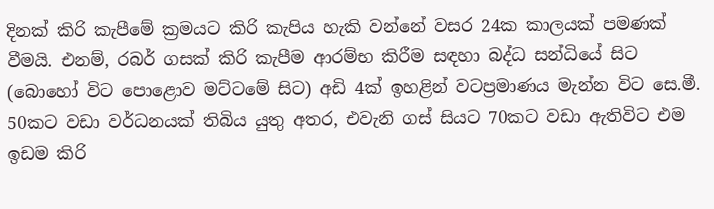දිනක් කිරි කැපීමේ ක්‍රමයට කිරි කැපිය හැකි වන්නේ වසර 24ක කාලයක් පමණක් වීමයි. එනම්, රබර් ගසක් කිරි කැපීම ආරම්භ කිරීම සඳහා බද්ධ සන්ධියේ සිට (බොහෝ විට පොළොව මට්ටමේ සිට) අඩි 4ක් ඉහළින් වටප්‍රමාණය මැන්න විට සෙ.මී. 50කට වඩා වර්ධනයක් තිබිය යුතු අතර, එවැනි ගස් සියට 70කට වඩා ඇතිවිට එම ඉඩම කිරි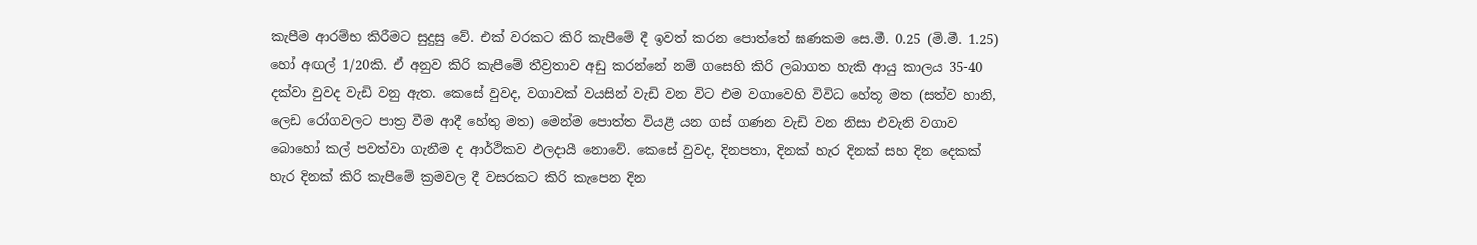කැපීම ආරම්භ කිරීමට සුදුසු වේ. එක් වරකට කිරි කැපීමේ දී ඉවත් කරන පොත්තේ ඝණකම සෙ.මී. 0.25 (මි.මී. 1.25) හෝ අඟල් 1/20කි. ඒ අනුව කිරි කැපීමේ තීව්‍රතාව අඩු කරන්නේ නම් ගසෙහි කිරි ලබාගත හැකි ආයු කාලය 35-40 දක්වා වුවද වැඩි වනු ඇත. කෙසේ වුවද, වගාවක් වයසින් වැඩි වන විට එම වගාවෙහි විවිධ හේතූ මත (සත්ව හානි, ලෙඩ රෝගවලට පාත්‍ර වීම ආදී හේතු මත) මෙන්ම පොත්ත වියළී යන ගස් ගණන වැඩි වන නිසා එවැනි වගාව බොහෝ කල් පවත්වා ගැනීම ද ආර්ථිකව ඵලදායී නොවේ. කෙසේ වුවද, දිනපතා, දිනක් හැර දිනක් සහ දින දෙකක් හැර දිනක් කිරි කැපීමේ ක්‍රමවල දී වසරකට කිරි කැපෙන දින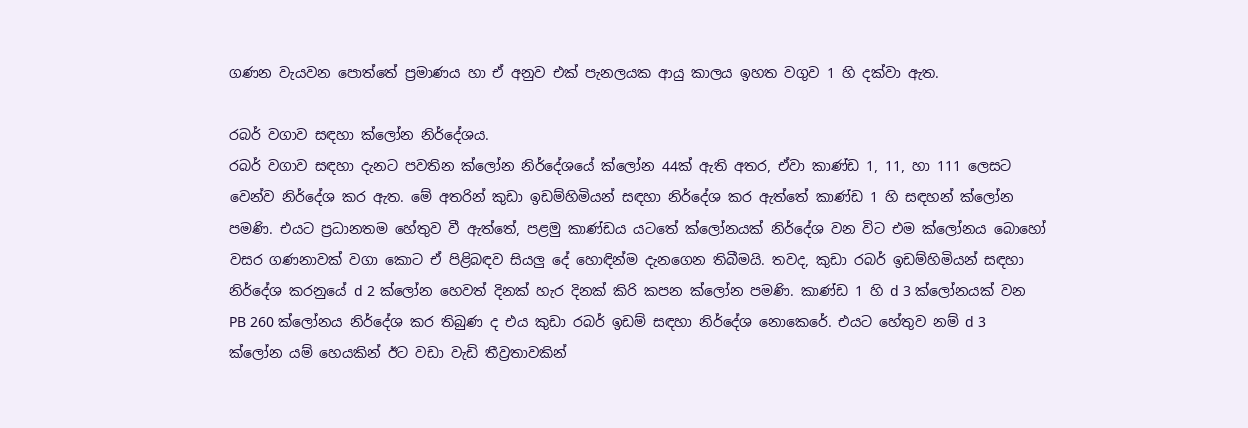ගණන වැයවන පොත්තේ ප්‍රමාණය හා ඒ අනුව එක් පැනලයක ආයු කාලය ඉහත වගුව 1 හි දක්වා ඇත.

රබර් වගාව සඳහා ක්ලෝන නිර්දේශය.
රබර් වගාව සඳහා දැනට පවතින ක්ලෝන නිර්දේශයේ ක්ලෝන 44ක් ඇති අතර, ඒවා කාණ්ඩ 1, 11, හා 111 ලෙසට වෙන්ව නිර්දේශ කර ඇත. මේ අතරින් කුඩා ඉඩම්හිමියන් සඳහා නිර්දේශ කර ඇත්තේ කාණ්ඩ 1 හි සඳහන් ක්ලෝන පමණි. එයට ප්‍රධානතම හේතුව වී ඇත්තේ, පළමු කාණ්ඩය යටතේ ක්ලෝනයක් නිර්දේශ වන විට එම ක්ලෝනය බොහෝ වසර ගණනාවක් වගා කොට ඒ පිළිබඳව සියලු දේ හොඳින්ම දැනගෙන තිබීමයි. තවද, කුඩා රබර් ඉඩම්හිමියන් සඳහා නිර්දේශ කරනුයේ d 2 ක්ලෝන හෙවත් දිනක් හැර දිනක් කිරි කපන ක්ලෝන පමණි. කාණ්ඩ 1 හි d 3 ක්ලෝනයක් වන PB 260 ක්ලෝනය නිර්දේශ කර තිබුණ ද එය කුඩා රබර් ඉඩම් සඳහා නිර්දේශ නොකෙරේ. එයට හේතුව නම් d 3 ක්ලෝන යම් හෙයකින් ඊට වඩා වැඩි තීව්‍රතාවකින්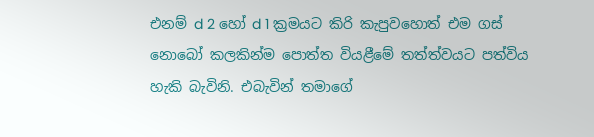එනම් d 2 හෝ d 1 ක්‍රමයට කිරි කැපුවහොත් එම ගස් නොබෝ කලකින්ම පොත්ත වියළීමේ තත්ත්වයට පත්විය හැකි බැවිනි. එබැවින් තමාගේ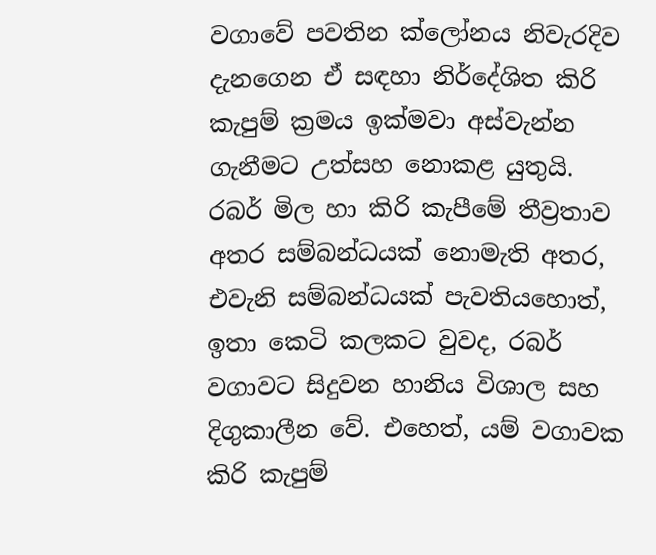වගාවේ පවතින ක්ලෝනය නිවැරදිව දැනගෙන ඒ සඳහා නිර්දේශිත කිරි කැපුම් ක්‍රමය ඉක්මවා අස්වැන්න ගැනීමට උත්සහ නොකළ යුතුයි. රබර් මිල හා කිරි කැපීමේ තීව්‍රතාව අතර සම්බන්ධයක් නොමැති අතර, එවැනි සම්බන්ධයක් පැවතියහොත්, ඉතා කෙටි කලකට වුවද, රබර් වගාවට සිදුවන හානිය විශාල සහ දිගුකාලීන වේ. එහෙත්, යම් වගාවක කිරි කැපුම්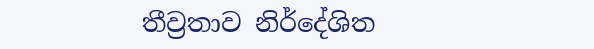තීව්‍රතාව නිර්දේශිත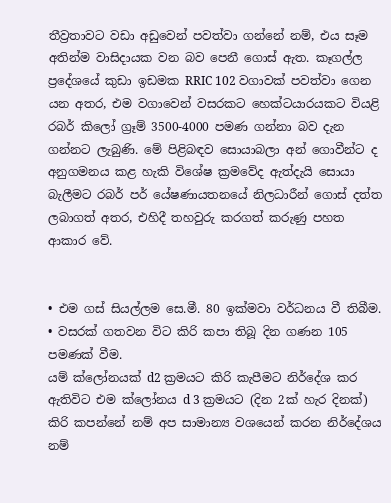තීව්‍රතාවට වඩා අඩුවෙන් පවත්වා ගන්නේ නම්, එය සෑම අතින්ම වාසිදායක වන බව පෙනී ගොස් ඇත. කෑගල්ල ප්‍රදේශයේ කුඩා ඉඩමක RRIC 102 වගාවක් පවත්වා ගෙන යන අතර, එම වගාවෙන් වසරකට හෙක්ටයාරයකට වියළි රබර් කිලෝ ග්‍රෑම් 3500-4000 පමණ ගන්නා බව දැන ගන්නට ලැබුණි. මේ පිළිබඳව සොයාබලා අන් ගොවීන්ට ද අනුගමනය කළ හැකි විශේෂ ක්‍රමවේද ඇත්දැයි සොයා බැලීමට රබර් පර් යේෂණායතනයේ නිලධාරීන් ගොස් දත්ත ලබාගත් අතර, එහිදී තහවුරු කරගත් කරුණු පහත ආකාර වේ.


• එම ගස් සියල්ලම සෙ.මී. 80 ඉක්මවා වර්ධනය වී තිබීම.
• වසරක් ගතවන විට කිරි කපා තිබූ දින ගණන 105 පමණක් වීම.
යම් ක්ලෝනයක් d2 ක්‍රමයට කිරි කැපීමට නිර්දේශ කර ඇතිවිට එම ක්ලෝනය d 3 ක්‍රමයට (දින 2ක් හැර දිනක්) කිරි කපන්නේ නම් අප සාමාන්‍ය වශයෙන් කරන නිර්දේශය නම්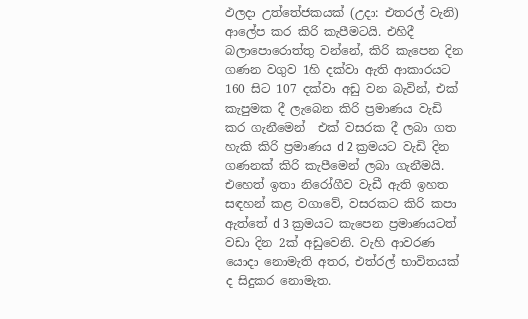ඵලදා උත්තේජකයක් (උදා: එතරල් වැනි) ආලේප කර කිරි කැපීමටයි. එහිදී බලාපොරොත්තු වන්නේ, කිරි කැපෙන දින ගණන වගුව 1හි දක්වා ඇති ආකාරයට 160 සිට 107 දක්වා අඩු වන බැවින්, එක් කැපුමක දී ලැබෙන කිරි ප්‍රමාණය වැඩි කර ගැනීමෙන්  එක් වසරක දී ලබා ගත හැකි කිරි ප්‍රමාණය d 2 ක්‍රමයට වැඩි දින ගණනක් කිරි කැපීමෙන් ලබා ගැනීමයි. එහෙත් ඉතා නිරෝගීව වැඩී ඇති ඉහත සඳහන් කළ වගාවේ, වසරකට කිරි කපා ඇත්තේ d 3 ක්‍රමයට කැපෙන ප්‍රමාණයටත් වඩා දින 2ක් අඩුවෙනි. වැහි ආවරණ යොදා නොමැති අතර, එත්රල් භාවිතයක් ද සිදුකර නොමැත.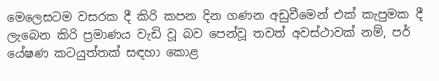මෙලෙසටම වසරක දී කිරි කපන දින ගණන අඩුවීමෙන් එක් කැපුමක දී ලැබෙන කිරි ප්‍රමාණය වැඩි වූ බව පෙන්වූ තවත් අවස්ථාවක් නම්, පර් යේෂණ කටයුත්තක් සඳහා කොළ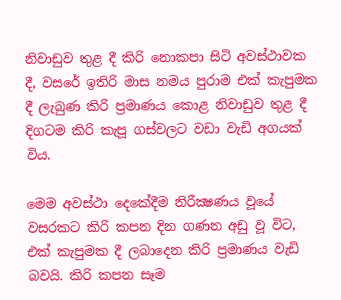නිවාඩුව තුළ දී කිරි නොකපා සිටි අවස්ථාවක දී, වසරේ ඉතිරි මාස නමය පුරාම එක් කැපුමක දී ලැබුණ කිරි ප්‍රමාණය කොළ නිවාඩුව තුළ දී දිගටම කිරි කැපූ ගස්වලට වඩා වැඩි අගයක් විය.

මෙම අවස්ථා දෙකේදීම නිරීක්‍ෂණය වූයේ වසරකට කිරි කපන දින ගණන අඩු වූ විට, එක් කැපුමක දී ලබාදෙන කිරි ප්‍රමාණය වැඩි බවයි. කිරි කපන සෑම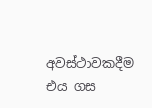අවස්ථාවකදීම එය ගස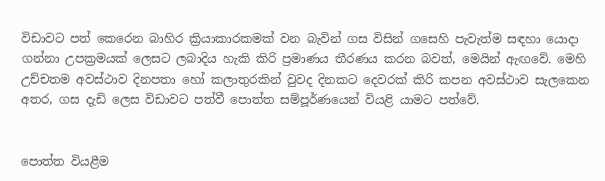විඩාවට පත් කෙරෙන බාහිර ක්‍රියාකාරකමක් වන බැවින් ගස විසින් ගසෙහි පැවැත්ම සඳහා යොදා ගන්නා උපක්‍රමයක් ලෙසට ලබාදිය හැකි කිරි ප්‍රමාණය තීරණය කරන බවත්, මෙයින් ඇඟවේ. මෙහි උච්චතම අවස්ථාව දිනපතා හෝ කලාතුරකින් වුවද දිනකට දෙවරක් කිරි කපන අවස්ථාව සැලකෙන අතර, ගස දැඩි ලෙස විඩාවට පත්වී පොත්ත සම්පූර්ණයෙන් වියළි යාමට පත්වේ.


පොත්ත වියළීම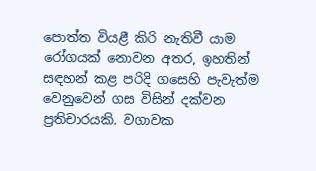පොත්ත වියළී කිරි නැතිවී යාම රෝගයක් නොවන අතර, ඉහතින් සඳහන් කළ පරිදි ගසෙහි පැවැත්ම වෙනුවෙන් ගස විසින් දක්වන ප්‍රතිචාරයකි. වගාවක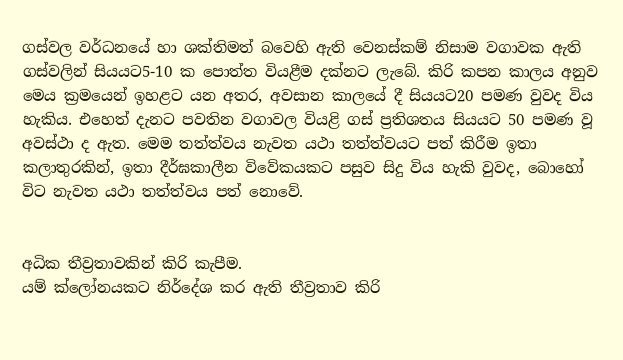ගස්වල වර්ධනයේ හා ශක්තිමත් බවෙහි ඇති වෙනස්කම් නිසාම වගාවක ඇති ගස්වලින් සියයට5-10 ක පොත්ත වියළීම දක්නට ලැබේ. කිරි කපන කාලය අනුව මෙය ක්‍රමයෙන් ඉහළට යන අතර, අවසාන කාලයේ දී සියයට20 පමණ වුවද විය හැකිය. එහෙත් දැනට පවතින වගාවල වියළි ගස් ප්‍රතිශතය සියයට 50 පමණ වූ අවස්ථා ද ඇත. මෙම තත්ත්වය නැවත යථා තත්ත්වයට පත් කිරීම ඉතා කලාතුරකින්, ඉතා දීර්ඝකාලීන විවේකයකට පසුව සිදු විය හැකි වුවද, බොහෝ විට නැවත යථා තත්ත්වය පත් නොවේ.


අධික තීව්‍රතාවකින් කිරි කැපීම.
යම් ක්ලෝනයකට නිර්දේශ කර ඇති තීව්‍රතාව කිරි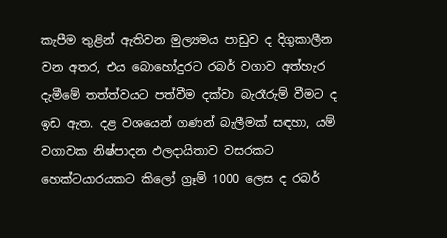කැපීම තුළින් ඇතිවන මුල්‍යමය පාඩුව ද දිගුකාලීන වන අතර, එය බොහෝදුරට රබර් වගාව අත්හැර දැමීමේ තත්ත්වයට පත්වීම දක්වා බැරෑරුම් වීමට ද ඉඩ ඇත. දළ වශයෙන් ගණන් බැලීමක් සඳහා, යම් වගාවක නිෂ්පාදන ඵලදායිතාව වසරකට හෙක්ටයාරයකට කිලෝ ග්‍රෑම් 1000 ලෙස ද රබර්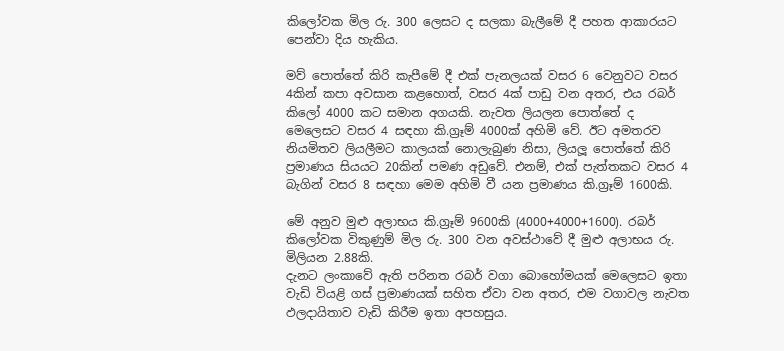කිලෝවක මිල රු. 300 ලෙසට ද සලකා බැලීමේ දී පහත ආකාරයට පෙන්වා දිය හැකිය.

මව් පොත්තේ කිරි කැපීමේ දී එක් පැනලයක් වසර 6 වෙනුවට වසර 4කින් කපා අවසාන කළහොත්, වසර 4ක් පාඩු වන අතර, එය රබර් කිලෝ 4000 කට සමාන අගයකි. නැවත ලියලන පොත්තේ ද මෙලෙසට වසර 4 සඳහා කි.ග්‍රෑම් 4000ක් අහිමි වේ. ඊට අමතරව නියමිතව ලියලීමට කාලයක් නොලැබුණ නිසා, ලියලූ පොත්තේ කිරි ප්‍රමාණය සියයට 20කින් පමණ අඩුවේ. එනම්, එක් පැත්තකට වසර 4 බැගින් වසර 8 සඳහා මෙම අහිමි වී යන ප්‍රමාණය කි.ග්‍රෑම් 1600කි.

මේ අනුව මුළු අලාභය කි.ග්‍රෑම් 9600කි (4000+4000+1600). රබර් කිලෝවක විකුණුම් මිල රු. 300 වන අවස්ථාවේ දී මුළු අලාභය රු. මිලියන 2.88කි.
දැනට ලංකාවේ ඇති පරිනත රබර් වගා බොහෝමයක් මෙලෙසට ඉතා වැඩි වියළි ගස් ප්‍රමාණයක් සහිත ඒවා වන අතර, එම වගාවල නැවත ඵලදායිතාව වැඩි කිරීම ඉතා අපහසුය.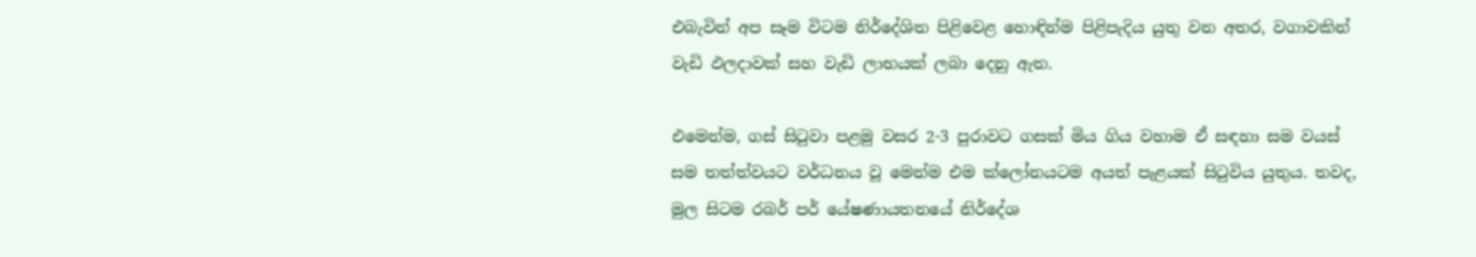එබැවින් අප සෑම විටම නිර්දේශිත පිළිවෙළ හොඳින්ම පිළිපැදිය යුතු වන අතර, වගාවකින් වැඩි ඵලදාවක් සහ වැඩි ලාභයක් ලබා දෙනු ඇත.

එමෙන්ම, ගස් සිටුවා පළමු වසර 2-3 පුරාවට ගසක් මිය ගිය වහාම ඒ සඳහා සම වයස් සම තත්ත්වයට වර්ධනය වූ මෙන්ම එම ක්ලෝනයටම අයත් පැළයක් සිටුවිය යුතුය. තවද, මුල සිටම රබර් පර් යේෂණායතනයේ නිර්දේශ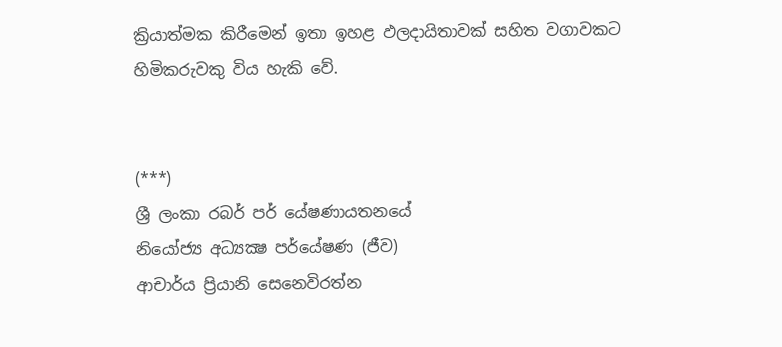ක්‍රියාත්මක කිරීමෙන් ඉතා ඉහළ ඵලදායිතාවක් සහිත වගාවකට හිමිකරුවකු විය හැකි වේ.


(***)
ශ්‍රී ලංකා රබර් පර් යේෂණායතනයේ
නියෝජ්‍ය අධ්‍යක්‍ෂ පර්යේෂණ (ජීව)
ආචාර්ය ප්‍රියානි සෙනෙවිරත්න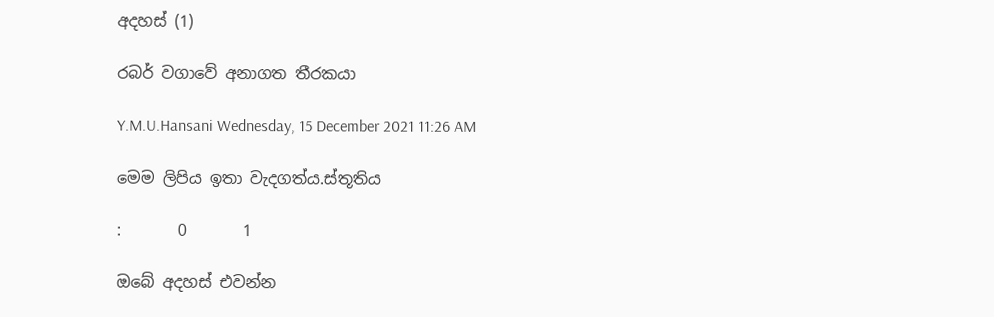අදහස් (1)

රබර් වගාවේ අනාගත තීරකයා

Y.M.U.Hansani Wednesday, 15 December 2021 11:26 AM

මෙම ලිපිය ඉතා වැදගත්ය.ස්තූතිය

:       0       1

ඔබේ අදහස් එවන්න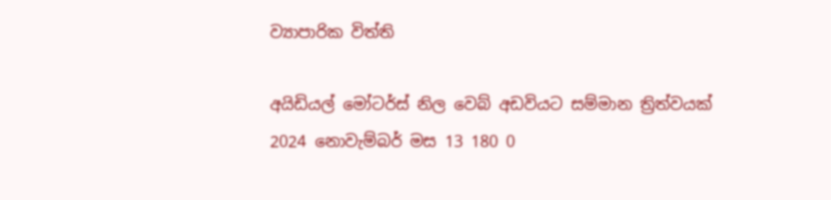ව්‍යාපාරික විත්ති

අයිඩියල් මෝටර්ස් නිල වෙබ් අඩවියට සම්මාන ත්‍රිත්වයක්
2024 නොවැම්බර් මස 13 180 0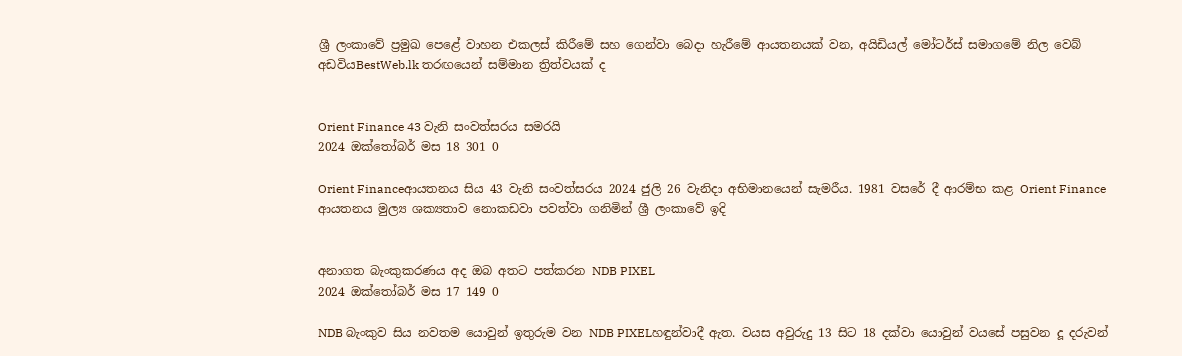ශ්‍රී ලංකාවේ ප්‍රමුඛ පෙළේ වාහන එකලස් කිරීමේ සහ ගෙන්වා බෙදා හැරීමේ ආයතනයක් වන, අයිඩියල් මෝටර්ස් සමාගමේ නිල වෙබ් අඩවියBestWeb.lk තරඟයෙන් සම්මාන ත්‍රිත්වයක් ද


Orient Finance 43 වැනි සංවත්සරය සමරයි
2024 ඔක්තෝබර් මස 18 301 0

Orient Financeආයතනය සිය 43 වැනි සංවත්සරය 2024 ජුලි 26 වැනිදා අභිමානයෙන් සැමරීය. 1981 වසරේ දී ආරම්භ කළ Orient Finance ආයතනය මුල්‍ය ශක්‍යතාව නොකඩවා පවත්වා ගනිමින් ශ්‍රී ලංකාවේ ඉදි


අනාගත බැංකුකරණය අද ඔබ අතට පත්කරන NDB PIXEL
2024 ඔක්තෝබර් මස 17 149 0

NDB බැංකුව සිය නවතම යොවුන් ඉතුරුම වන NDB PIXELහඳුන්වාදී ඇත. වයස අවුරුදු 13 සිට 18 දක්වා යොවුන් වයසේ පසුවන දූ දරුවන්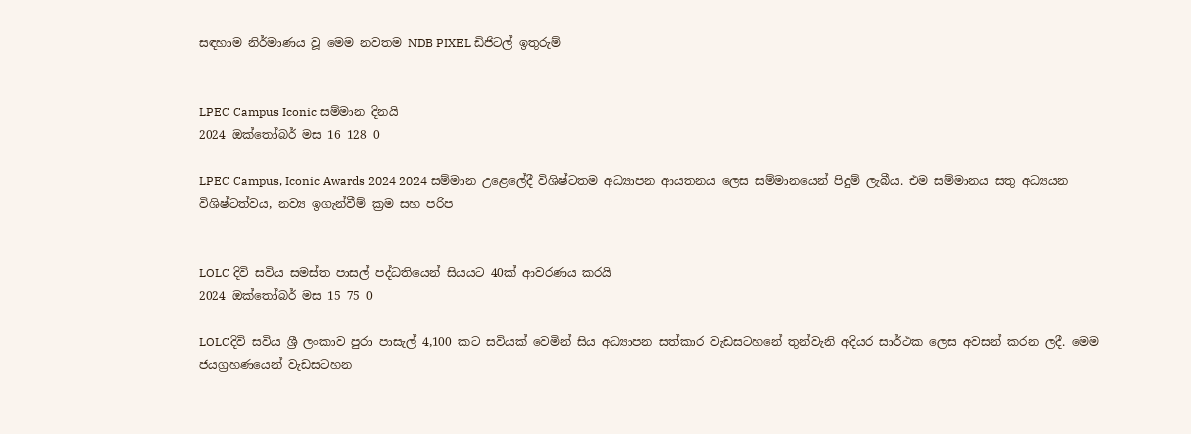සඳහාම නිර්මාණය වූ මෙම නවතම NDB PIXEL ඩිජිටල් ඉතුරුම්


LPEC Campus Iconic සම්මාන දිනයි
2024 ඔක්තෝබර් මස 16 128 0

LPEC Campus, Iconic Awards 2024 2024 සම්මාන උළෙලේදී විශිෂ්ටතම අධ්‍යාපන ආයතනය ලෙස සම්මානයෙන් පිදුම් ලැබීය. එම සම්මානය සතු අධ්‍යයන විශිෂ්ටත්වය, නව්‍ය ඉගැන්වීම් ක්‍රම සහ පරිප


LOLC දිවි සවිය සමස්ත පාසල් පද්ධතියෙන් සියයට 40ක් ආවරණය කරයි
2024 ඔක්තෝබර් මස 15 75 0

LOLCදිවි සවිය ශ්‍රී ලංකාව පුරා පාසැල් 4,100 කට සවියක් වෙමින් සිය අධ්‍යාපන සත්කාර වැඩසටහනේ තුන්වැනි අදියර සාර්ථක ලෙස අවසන් කරන ලදී. මෙම ජයග්‍රහණයෙන් වැඩසටහන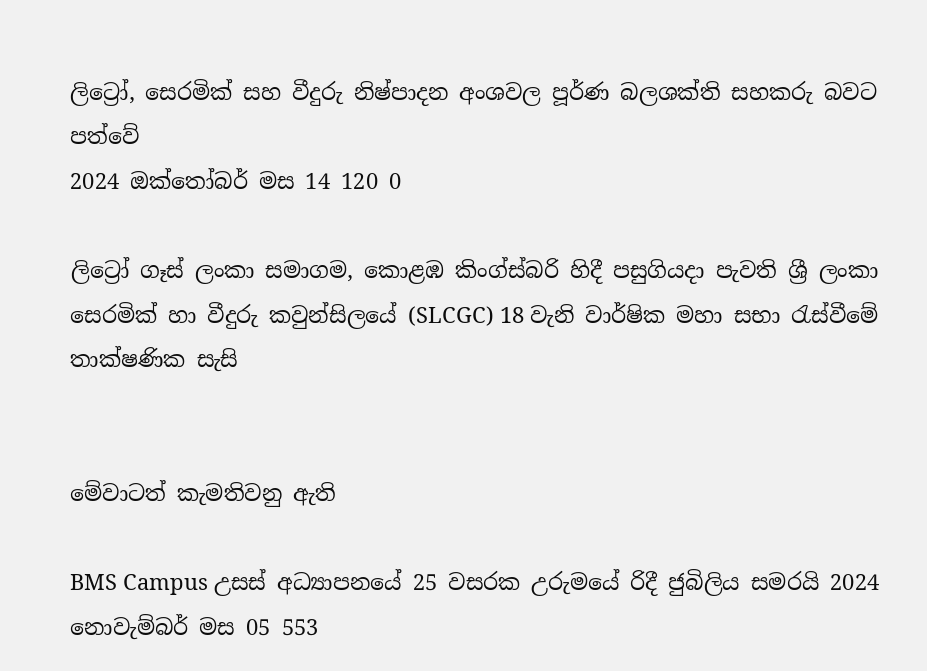ලිට්‍රෝ, සෙරමික් සහ වීදුරු නිෂ්පාදන අංශවල පූර්ණ බලශක්ති සහකරු බවට පත්වේ
2024 ඔක්තෝබර් මස 14 120 0

ලිට්‍රෝ ගෑස් ලංකා සමාගම, කොළඹ කිංග්ස්බරි හිදී පසුගියදා පැවති ශ්‍රී ලංකා සෙරමික් හා වීදුරු කවුන්සිලයේ (SLCGC) 18 වැනි වාර්ෂික මහා සභා රැස්වීමේ තාක්ෂණික සැසි


මේවාටත් කැමතිවනු ඇති

BMS Campus උසස් අධ්‍යාපනයේ 25 වසරක උරුමයේ රිදී ජුබිලිය සමරයි 2024 නොවැම්බර් මස 05 553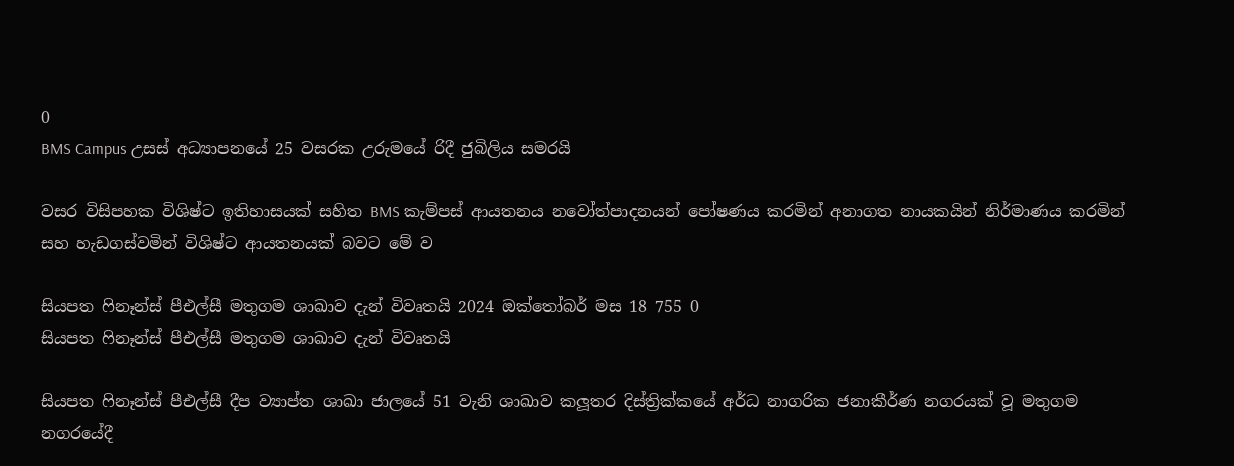0
BMS Campus උසස් අධ්‍යාපනයේ 25 වසරක උරුමයේ රිදී ජුබිලිය සමරයි

වසර විසිපහක විශිෂ්ට ඉතිහාසයක් සහිත BMS කැම්පස් ආයතනය නවෝත්පාදනයන් පෝෂණය කරමින් අනාගත නායකයින් නිර්මාණය කරමින් සහ හැඩගස්වමින් විශිෂ්ට ආයතනයක් බවට මේ ව

සියපත ෆිනෑන්ස් පීඑල්සී මතුගම ශාඛාව දැන් විවෘතයි 2024 ඔක්තෝබර් මස 18 755 0
සියපත ෆිනෑන්ස් පීඑල්සී මතුගම ශාඛාව දැන් විවෘතයි

සියපත ෆිනෑන්ස් පීඑල්සී දීප ව්‍යාප්ත ශාඛා ජාලයේ 51 වැනි ශාඛාව කලූතර දිස්ත්‍රික්කයේ අර්ධ නාගරික ජනාකීර්ණ නගරයක් වූ මතුගම නගරයේදී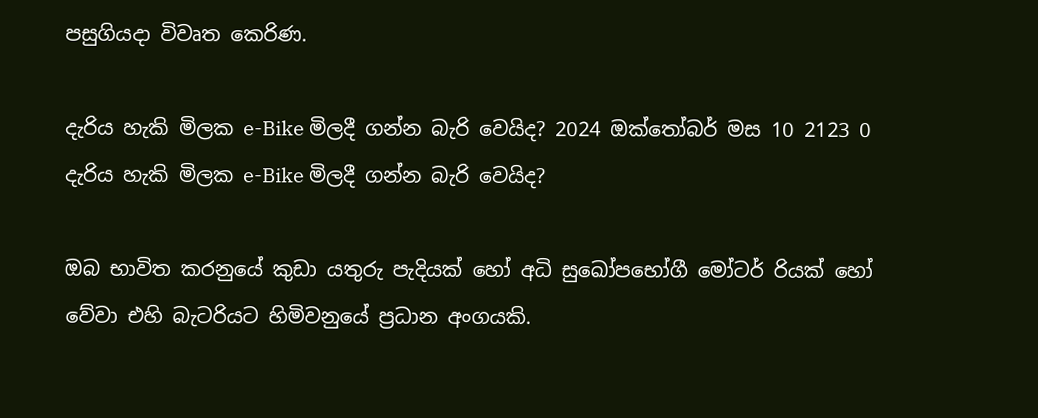පසුගියදා විවෘත කෙරිණ.

දැරිය හැකි මිලක e-Bike මිලදී ගන්න බැරි වෙයිද? 2024 ඔක්තෝබර් මස 10 2123 0
දැරිය හැකි මිලක e-Bike මිලදී ගන්න බැරි වෙයිද?

ඔබ භාවිත කරනුයේ කුඩා යතුරු පැදියක් හෝ අධි සුඛෝපභෝගී මෝටර් රියක් හෝ වේවා එහි බැටරියට හිමිවනුයේ ප්‍රධාන අංගයකි.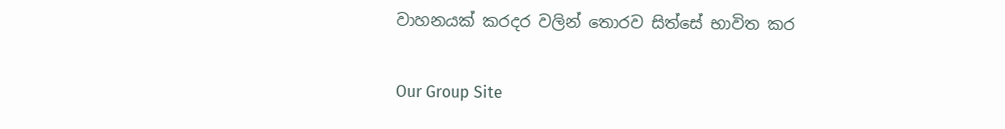වාහනයක් කරදර වලින් තොරව සිත්සේ භාවිත කර

Our Group Site